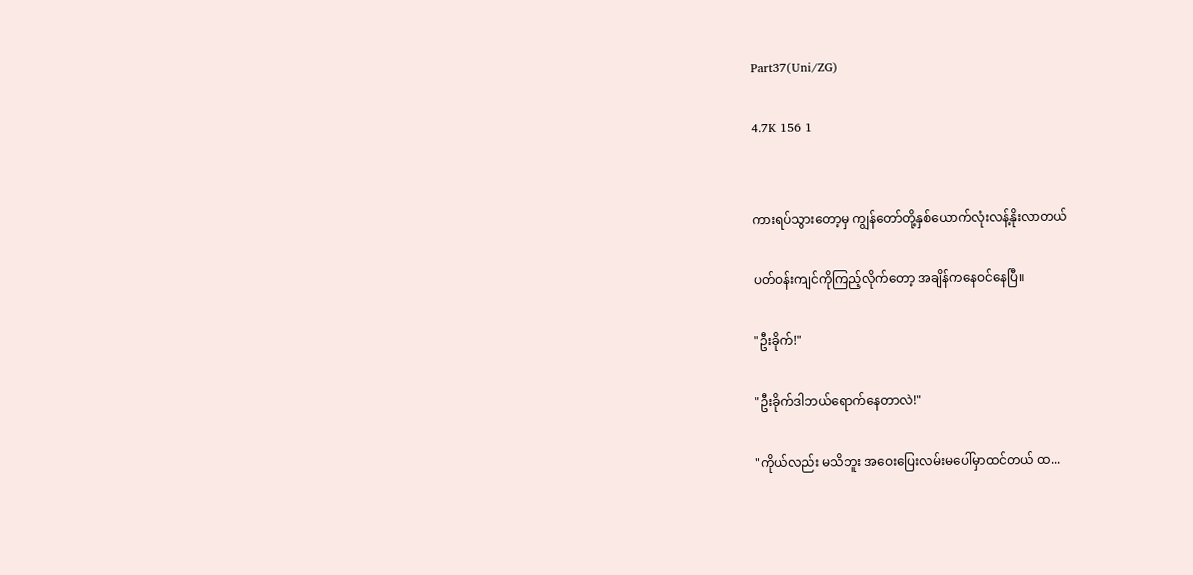Part37(Uni/ZG)

4.7K 156 1


ကားရပ်သွားတော့မှ ကျွန်တော်တို့နှစ်ယောက်လုံးလန့်နိုးလာတယ်

ပတ်ဝန်းကျင်ကိုကြည့်လိုက်တော့ အချိန်ကနေဝင်နေပြီ။

"ဦးခိုက်!"

"ဦးခိုက်ဒါဘယ်ရောက်နေတာလဲ!"

"ကိုယ်လည်း မသိဘူး အဝေးပြေးလမ်းမပေါ်မှာထင်တယ် ထ...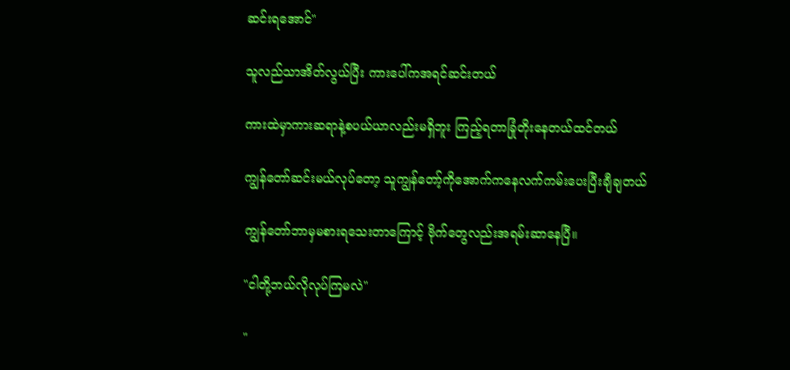ဆင်းရအောင်"

သူလည်သာအိတ်လွယ်ပြီး ကားပေါ်ကအရင်ဆင်းတယ်

ကားထဲမှာကားဆရာနဲ့စပယ်ယာလည်းမရှိဘူး ကြည့်ရတာခြုံတိုးနေတယ်ထင်တယ်

ကျွန်တော်ဆင်းမယ်လုပ်တော့ သူကျွန်တော့်ကိုအောက်ကနေလက်ကမ်း‌‌ပေးပြီးချီချတယ်

ကျွန်တော်ဘာမှမစားရသေးတာကြောင့် ဗိုက်တွေလည်းအရမ်းဆာနေပြီ။

"ငါတို့ဘယ်လိုလုပ်ကြမလဲ"

"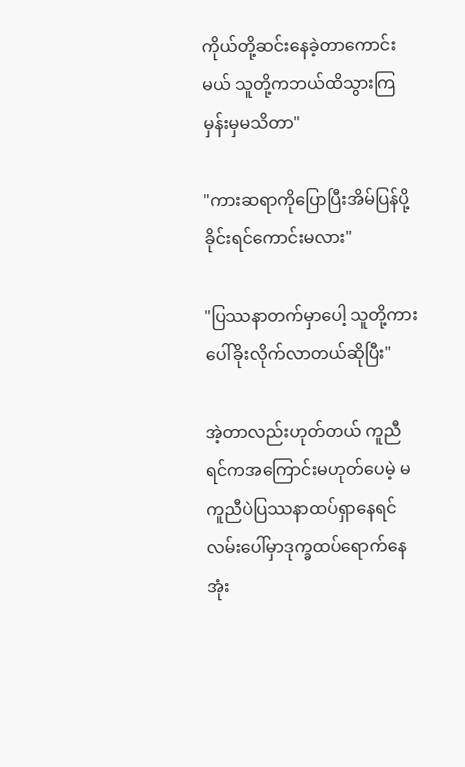ကိုယ်တို့ဆင်းနေခဲ့တာကောင်းမယ် သူတို့ကဘယ်ထိသွားကြမှန်းမှမသိတာ"

"ကားဆရာကိုပြောပြီးအိမ်ပြန်ပို့ခိုင်းရင်ကောင်းမလား"

"ပြဿနာတက်မှာပေါ့ သူတို့ကားပေါ်ခိုးလိုက်လာတယ်ဆိုပြီး"

အဲ့တာလည်းဟုတ်တယ် ကူညီရင်ကအကြောင်းမဟုတ်ပေမဲ့ မကူညီပဲပြဿနာထပ်ရှာနေရင်လမ်းပေါ်မှာဒုက္ခထပ်ရောက်နေအုံး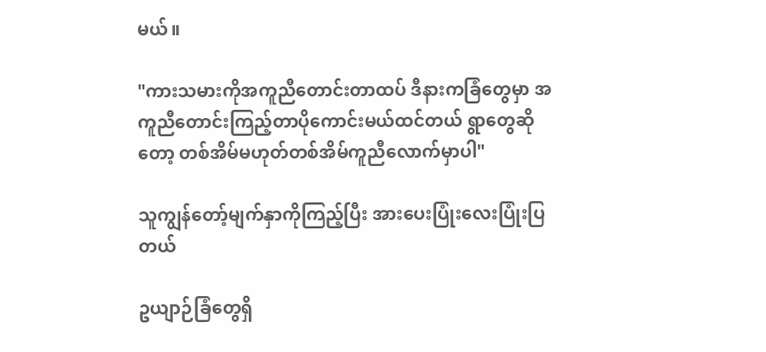မယ်။

"ကားသမားကိုအကူညီတောင်းတာထပ် ဒီနားကခြံတွေမှာ အကူညီတောင်းကြည့်တာပိုကောင်းမယ်ထင်တယ် ရွာတွေဆိုတော့ တစ်အိမ်မဟုတ်တစ်အိမ်ကူညီလောက်မှာပါ"

သူကျွန်တော့်မျက်နှာကိုကြည့်ပြီး အားပေးပြုံးလေးပြုံးပြတယ်

ဥယျာဉ်ခြံတွေရှိ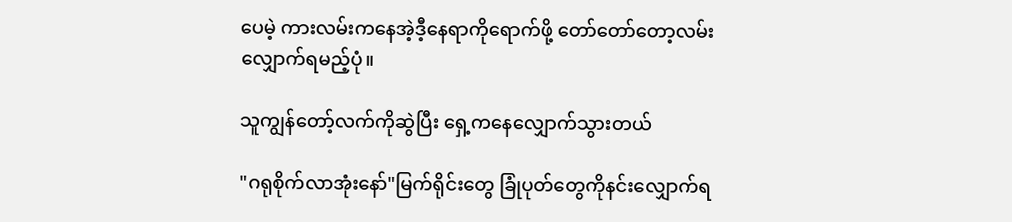ပေမဲ့ ကားလမ်းကနေအဲ့ဒီ့နေရာကိုရောက်ဖို့ တော်တော်တော့လမ်းလျှောက်ရမည့်ပုံ။

သူကျွန်တော့်လက်ကိုဆွဲပြီး ရှေ့ကနေလျှောက်သွားတယ်

"ဂရုစိုက်လာအုံးနော်"မြက်ရိုင်းတွေ ခြုံပုတ်တွေကိုနင်းလျှောက်ရ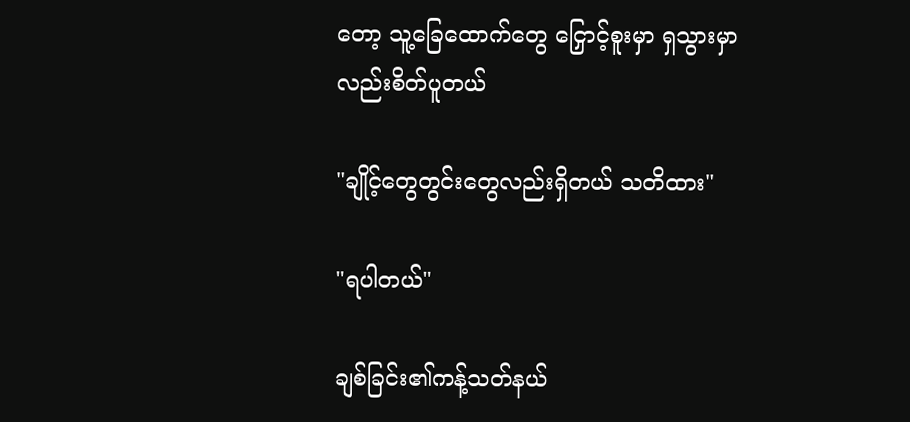တော့ သူ့ခြေထောက်တွေ‌ ငြှောင့်စူးမှာ ရှသွားမှာလည်းစိတ်ပူတယ်

"ချိုင့်တွေတွင်းတွေလည်းရှိတယ် သတိထား"

"ရပါတယ်"

ချစ်ခြင်း၏ကန့်သတ်နယ်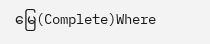မြေ(Complete)Where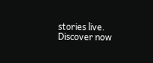stories live. Discover now